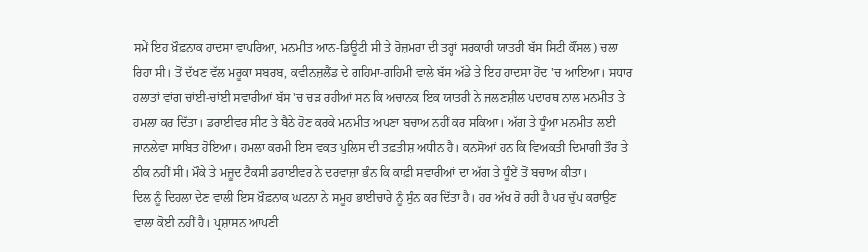ਸਮੇਂ ਇਹ ਖ਼ੌਫ਼ਨਾਕ ਹਾਦਸਾ ਵਾਪਰਿਆ, ਮਨਮੀਤ ਆਨ-ਡਿਊਟੀ ਸੀ ਤੇ ਰੋਜ਼ਮਰਾ ਦੀ ਤਰ੍ਹਾਂ ਸਰਕਾਰੀ ਯਾਤਰੀ ਬੱਸ ਸਿਟੀ ਕੌਂਸਲ) ਚਲਾ ਰਿਹਾ ਸੀ। ਤੋਂ ਦੱਖਣ ਵੱਲ ਮਰੂਕਾ ਸਬਰਬ, ਕਵੀਨਜ਼ਲੈਂਡ ਦੇ ਗਹਿਮਾ-ਗਹਿਮੀ ਵਾਲੇ ਬੱਸ ਅੱਡੇ ਤੇ ਇਹ ਹਾਦਸਾ ਹੋਂਦ 'ਚ ਆਇਆ। ਸਧਾਰ ਹਲਾਤਾਂ ਵਾਂਗ ਚਾਂਈ-ਚਾਂਈ ਸਵਾਰੀਆਂ ਬੱਸ 'ਚ ਚੜ ਰਹੀਆਂ ਸਨ ਕਿ ਅਚਾਨਕ ਇਕ ਯਾਤਰੀ ਨੇ ਜਲਣਸ਼ੀਲ ਪਦਾਰਥ ਨਾਲ ਮਨਮੀਤ ਤੇ ਹਮਲਾ ਕਰ ਦਿੱਤਾ। ਡਰਾਈਵਰ ਸੀਟ ਤੇ ਬੈਠੇ ਹੋਣ ਕਰਕੇ ਮਨਮੀਤ ਅਪਣਾ ਬਚਾਅ ਨਹੀਂ ਕਰ ਸਕਿਆ। ਅੱਗ ਤੇ ਧੂੰਆ ਮਨਮੀਤ ਲਈ ਜਾਨਲੇਵਾ ਸਾਬਿਤ ਹੋਇਆ। ਹਮਲਾ ਕਰਮੀ ਇਸ ਵਕਤ ਪੁਲਿਸ ਦੀ ਤਫ਼ਤੀਸ਼ ਅਧੀਨ ਹੈ। ਕਨਸੋਆਂ ਹਨ ਕਿ ਵਿਅਕਤੀ ਦਿਮਾਗੀ ਤੌਰ ਤੇ ਠੀਕ ਨਹੀਂ ਸੀ। ਮੌਕੇ ਤੇ ਮਜ਼ੂਦ ਟੈਕਸੀ ਡਰਾਈਵਰ ਨੇ ਦਰਵਾਜ਼ਾ ਭੰਨ ਕਿ ਕਾਫ਼ੀ ਸਵਾਰੀਆਂ ਦਾ ਅੱਗ ਤੇ ਧੂੰਏਂ ਤੋਂ ਬਚਾਅ ਕੀਤਾ।
ਦਿਲ ਨੂੰ ਦਿਹਲਾ ਦੇਣ ਵਾਲੀ ਇਸ ਖ਼ੌਫ਼ਨਾਕ ਘਟਨਾ ਨੇ ਸਮੂਹ ਭਾਈਚਾਰੇ ਨੂੰ ਸੁੰਨ ਕਰ ਦਿੱਤਾ ਹੈ। ਹਰ ਅੱਖ ਰੋ ਰਹੀ ਹੈ ਪਰ ਚੁੱਪ ਕਰਾਉਣ ਵਾਲਾ ਕੋਈ ਨਹੀਂ ਹੈ। ਪ੍ਰਸ਼ਾਸਨ ਆਪਣੀ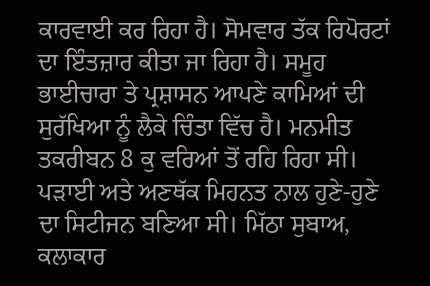ਕਾਰਵਾਈ ਕਰ ਰਿਹਾ ਹੈ। ਸੋਮਵਾਰ ਤੱਕ ਰਿਪੋਰਟਾਂ ਦਾ ਇੰਤਜ਼ਾਰ ਕੀਤਾ ਜਾ ਰਿਹਾ ਹੈ। ਸਮੂਹ ਭਾਈਚਾਰਾ ਤੇ ਪ੍ਰਸ਼ਾਸਨ ਆਪਣੇ ਕਾਮਿਆਂ ਦੀ ਸੁਰੱਖਿਆ ਨੂੰ ਲੈਕੇ ਚਿੰਤਾ ਵਿੱਚ ਹੈ। ਮਨਮੀਤ ਤਕਰੀਬਨ 8 ਕੁ ਵਰਿਆਂ ਤੋਂ ਰਹਿ ਰਿਹਾ ਸੀ। ਪੜਾਈ ਅਤੇ ਅਣਥੱਕ ਮਿਹਨਤ ਨਾਲ ਹੁਣੇ-ਹੁਣੇ ਦਾ ਸਿਟੀਜਨ ਬਣਿਆ ਸੀ। ਮਿੱਠਾ ਸੁਬਾਅ, ਕਲਾਕਾਰ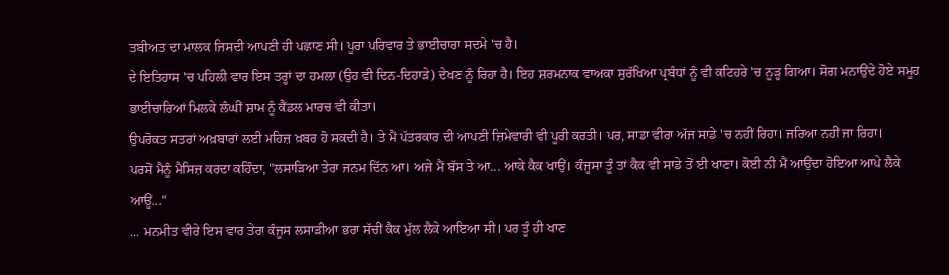ਤਬੀਅਤ ਦਾ ਮਾਲਕ ਜਿਸਦੀ ਆਪਣੀ ਹੀ ਪਛਾਣ ਸੀ। ਪੂਰਾ ਪਰਿਵਾਰ ਤੇ ਭਾਈਚਾਰਾ ਸਦਮੇ 'ਚ ਹੈ।
ਦੇ ਇਤਿਹਾਸ 'ਚ ਪਹਿਲੀ ਵਾਰ ਇਸ ਤਰ੍ਹਾਂ ਦਾ ਹਮਲਾ (ਉਹ ਵੀ ਦਿਨ-ਦਿਹਾੜੇ) ਦੇਖਣ ਨੂੰ ਰਿਹਾ ਹੈ। ਇਹ ਸ਼ਰਮਨਾਕ ਵਾਅਕਾ ਸੁਰੱਖਿਆ ਪ੍ਰਬੰਧਾਂ ਨੂੰ ਵੀ ਕਟਿਹਰੇ 'ਚ ਨੂੜ੍ਹ ਗਿਆ। ਸੋਗ ਮਨਾਉਂਦੇ ਹੋਏ ਸਮੂਹ ਭਾਈਚਾਰਿਆਂ ਮਿਲਕੇ ਲੰਘੀਂ ਸ਼ਾਮ ਨੂੰ ਕੈਂਡਲ ਮਾਰਚ ਵੀ ਕੀਤਾ।
ਉਪਰੋਕਤ ਸਤਰਾਂ ਅਖ਼ਬਾਰਾਂ ਲਈ ਮਹਿਜ਼ ਖ਼ਬਰ ਹੋ ਸਕਦੀ ਹੈ। ਤੇ ਮੈਂ ਪੱਤਰਕਾਰ ਦੀ ਆਪਣੀ ਜ਼ਿਮੇਵਾਰੀ ਵੀ ਪੂਰੀ ਕਰਤੀ। ਪਰ, ਸਾਡਾ ਵੀਰਾ ਅੱਜ ਸਾਡੇ 'ਚ ਨਹੀਂ ਰਿਹਾ। ਜਰਿਆ ਨਹੀਂ ਜਾ ਰਿਹਾ।
ਪਰਸੋਂ ਮੈਨੂੰ ਮੈਸਿਜ਼ ਕਰਦਾ ਕਹਿੰਦਾ, "ਲਸਾੜਿਆ ਤੇਰਾ ਜਨਮ ਦਿੱਨ ਆ। ਅਜੇ ਮੈਂ ਬੱਸ ਤੇ ਆ... ਆਕੇ ਕੈਕ ਖਾਉਂ। ਕੰਜੂਸਾ ਤੂੰ ਤਾਂ ਕੈਕ ਵੀ ਸਾਡੇ ਤੋਂ ਈ ਖਾਣਾ। ਕੋਈ ਨੀ ਮੈਂ ਆਉਂਦਾ ਹੋਇਆ ਆਪੇ ਲੈਕੇ ਆਊਂ..."
... ਮਨਮੀਤ ਵੀਰੇ ਇਸ ਵਾਰ ਤੇਰਾ ਕੰਜੂਸ ਲਸਾੜੀਆ ਭਰਾ ਸੱਚੀਂ ਕੈਕ ਮੁੱਲ ਲੈਕੇ ਆਇਆ ਸੀ। ਪਰ ਤੂੰ ਹੀ ਖਾਣ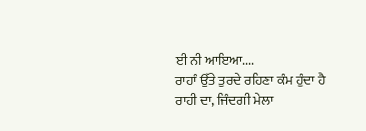ਈ ਨੀ ਆਇਆ....
ਰਾਹਾੰ ਉੱਤੇ ਤੁਰਦੇ ਰਹਿਣਾ ਕੰਮ ਹੁੰਦਾ ਹੈ ਰਾਹੀ ਦਾ, ਜਿੰਦਗੀ ਮੇਲਾ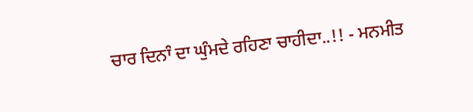ਚਾਰ ਦਿਨਾੰ ਦਾ ਘੁੰਮਦੇ ਰਹਿਣਾ ਚਾਹੀਦਾ..!! - ਮਨਮੀਤ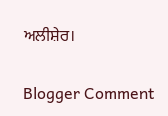ਅਲੀਸ਼ੇਰ।

Blogger Comment